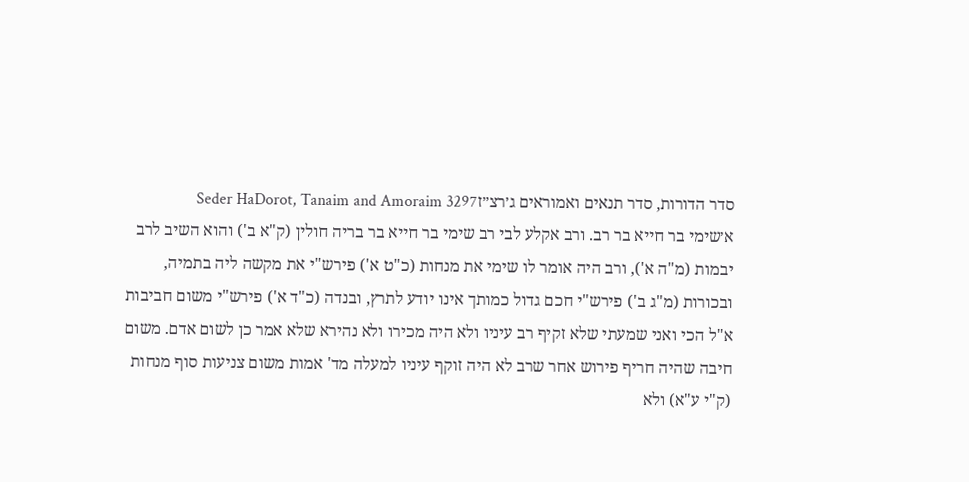סדר הדורות, סדר תנאים ואמוראים ג׳רצ״זSeder HaDorot, Tanaim and Amoraim 3297
א׳שימי בר חייא בר רב. ורב אקלע לבי רב שימי בר חייא בר בריה חולין (ק"א ב') והוא השיב לרב יבמות (מ"ה א'), ורב היה אומר לו שימי את מנחות (כ"ט א') פירש"י את מקשה ליה בתמיה, ובכורות (מ"ג ב') פירש"י חכם גדול כמותך אינו יודע לתרץ, ובנדה (כ"ד א') פירש"י משום חביבות א"ל הכי ואני שמעתי שלא זקיף רב עיניו ולא היה מכירו ולא נהירא שלא אמר כן לשום אדם. משום חיבה שהיה חריף פירוש אחר שרב לא היה זוקף עיניו למעלה מד' אמות משום צניעות סוף מנחות (ק"י ע"א) ולא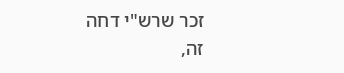זכר שרש"י דחה זה,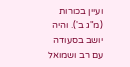ועיין בכורות (מ"ג ב'). והיה יושב בסעודה עם רב ושמואל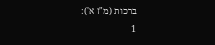ברכות (מ"ז א'):
1